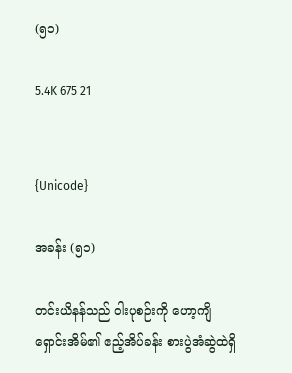(၅၁)

5.4K 675 21


{Unicode}

အခန်း (၅၁)

တင်းယိနန်သည် ဝါးပုစဉ်းကို ဟော့ကျိရှောင်းအိမ်၏ ဧည့်အိပ်ခန်း စားပွဲအံဆွဲထဲရှိ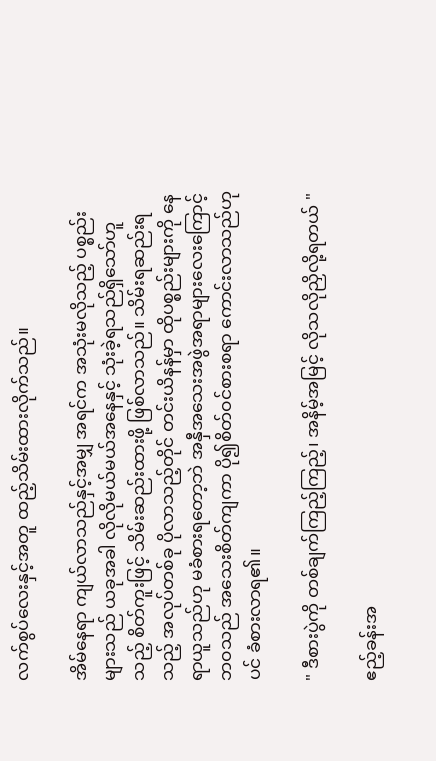လက်စွပ်လေးနှင့်အတူ ထည့်သိမ်းထားလိုက်သည်။

အိမ်နေရာ ကျယ်လာသည်နှင့်အမျှ အရင်က အသုံးမလိုသည့် ပစ္စည်းများသည် ယခုအခါ လိုလိုမယ်မယ်အနေနှင့် သုံးခဲ့ရသည်ရှိသော်ဟူသည့် စိတ်ကူးဖြင့် သိမ်းဆည်းထားဖို့ ဖြစ်လာသည်။ သိမ်းရဆည်းရသည့် အလုပ်တစ်ခု ပိုလာသည့်တိုင် တင်းယိနန်မှာ ထိုပစ္စည်းများကို နေရာယူသည်ဟု မခံစားရတော့ဘဲ အနှီအသေးအဖွဲအရာများလေးကြောင့် ဘဝသည် အသေးစိတ်ကျကာ ပို၍စိတ်ဝင်စားစရာ ကောင်းလာသည်ဟုပင် ခံစားလာရ၏။

" ဒီစားပွဲကို တစ်ချက်ကြည့်ကြည့်၊ အနိမ့်အမြင့် လိုသလိုညှိလို့ရတယ် "

ဧည့်ခန်းအ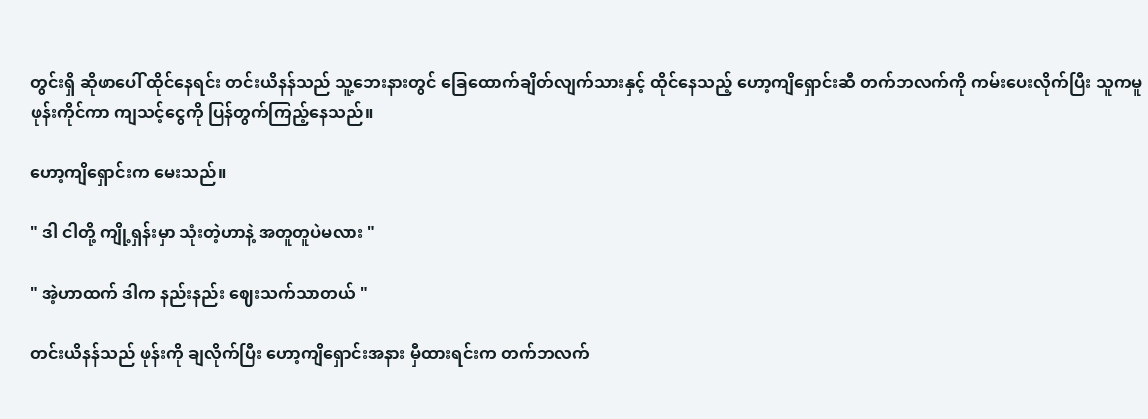တွင်းရှိ ဆိုဖာပေါ် ထိုင်နေရင်း တင်းယိနန်သည် သူ့ဘေးနားတွင် ခြေထောက်ချိတ်လျက်သားနှင့် ထိုင်နေသည့် ဟော့ကျိရှောင်းဆီ တက်ဘလက်ကို ကမ်းပေးလိုက်ပြီး သူကမူ ဖုန်းကိုင်ကာ ကျသင့်ငွေကို ပြန်တွက်ကြည့်နေသည်။

ဟော့ကျိရှောင်းက မေးသည်။

" ဒါ ငါတို့ ကျို့ရှန်းမှာ သုံးတဲ့ဟာနဲ့ အတူတူပဲမလား "

" အဲ့ဟာထက် ဒါက နည်းနည်း ဈေးသက်သာတယ် "

တင်းယိနန်သည် ဖုန်းကို ချလိုက်ပြီး ဟော့ကျိရှောင်းအနား မှီထားရင်းက တက်ဘလက်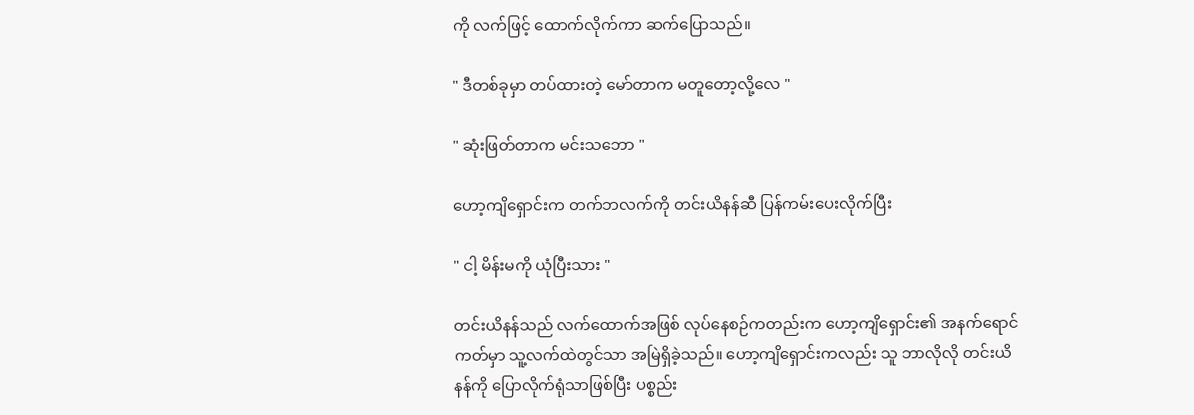ကို လက်ဖြင့် ထောက်လိုက်ကာ ဆက်ပြောသည်။

" ဒီတစ်ခုမှာ တပ်ထားတဲ့ မော်တာက မတူတော့လို့လေ "

" ဆုံးဖြတ်တာက မင်းသဘော "

ဟော့ကျိရှောင်းက တက်ဘလက်ကို တင်းယိနန်ဆီ ပြန်ကမ်းပေးလိုက်ပြီး

" ငါ့ မိန်းမကို ယုံပြီးသား "

တင်းယိနန်သည် လက်ထောက်အဖြစ် လုပ်နေစဉ်ကတည်းက ဟော့ကျိရှောင်း၏ အနက်ရောင်ကတ်မှာ သူ့လက်ထဲတွင်သာ အမြဲရှိခဲ့သည်။ ဟော့ကျိရှောင်းကလည်း သူ ဘာလိုလို တင်းယိနန်ကို ပြောလိုက်ရုံသာဖြစ်ပြီး ပစ္စည်း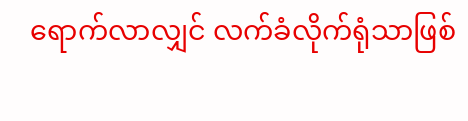ရောက်လာလျှင် လက်ခံလိုက်ရုံသာဖြစ်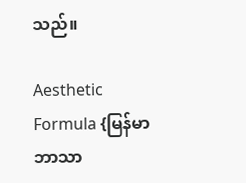သည်။

Aesthetic Formula {မြန်မာဘာသာ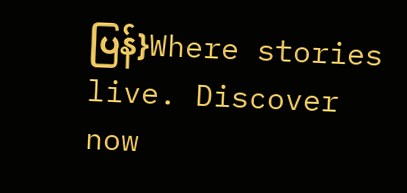ပြန်}Where stories live. Discover now